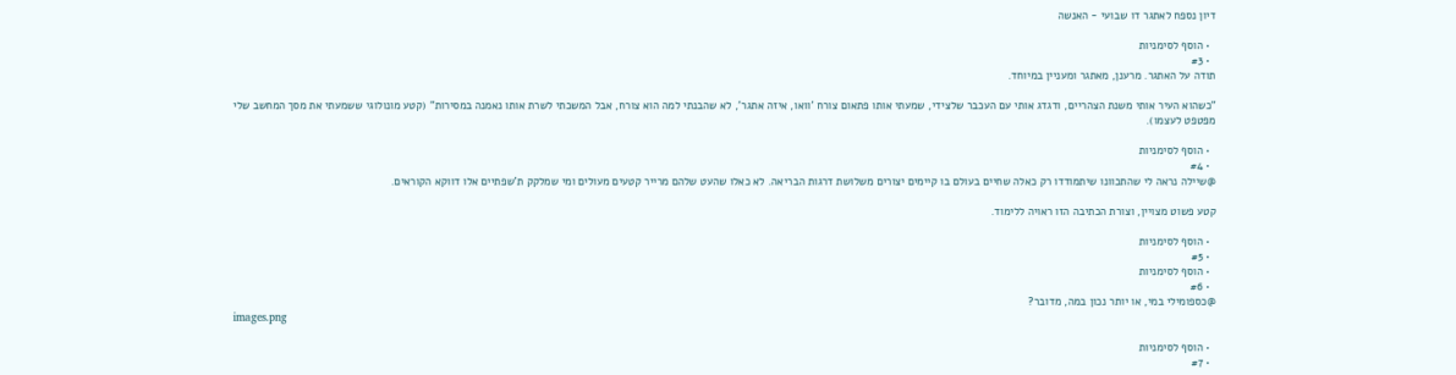דיון נספח לאתגר דו שבועי - האנשה

  • הוסף לסימניות
  • #3
תודה על האתגר. מרענן, מאתגר ומעניין במיוחד.

"כשהוא העיר אותי משנת הצהריים, ודגדג אותי עם העכבר שלצידי, שמעתי אותו פתאום צורח 'וואו, איזה אתגר', לא שהבנתי למה הוא צורח, אבל המשכתי לשרת אותו נאמנה במסירות" (קטע מונולוגי ששמעתי את מסך המחשב שלי מפטפט לעצמו).

  • הוסף לסימניות
  • #4
@שיילה נראה לי שהתכוונו שיתמודדו רק כאלה שחיים בעולם בו קיימים יצורים משלושת דרגות הבריאה. לא כאלו שהעט שלהם מרייר קטעים מעולים ומי שמלקק ת'שפתיים אלו דווקא הקוראים.

קטע פשוט מצויין, וצורת הכתיבה הזו ראויה ללימוד.

  • הוסף לסימניות
  • #5
  • הוסף לסימניות
  • #6
@כספומילי במי, או יותר נכון במה, מדובר?
images.png

  • הוסף לסימניות
  • #7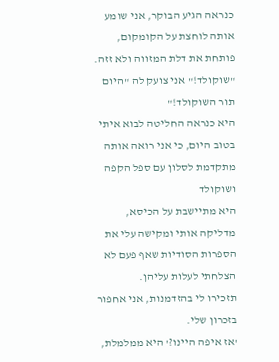כנראה הגיע הבוקר, אני שומע אותה לוחצת על הקומקום, פותחת את דלת המזווה ולא זזה.
"שוקולד!" אני צועק לה "היום תור השוקולד!"
היא כנראה החליטה לבוא איתי בטוב היום, כי אני רואה אותה מתקדמת לסלון עם ספל הקפה ושוקולד
היא מתיישבת על הכיסא, מדליקה אותי ומקישה עלי את הספרות הסודיות שאף פעם לא הצלחתי לעלות עליהן.
תזכירו לי בהזדמנות, אני אחפור בזכרון שלי.
'אז איפה היינו?' היא ממלמלת,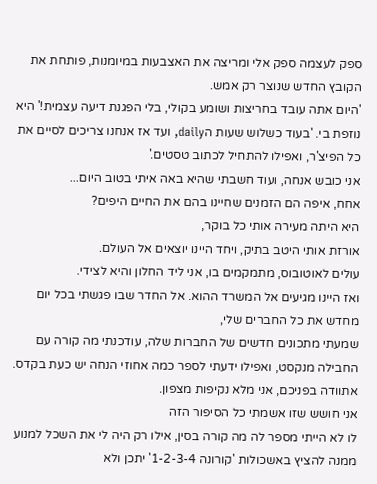ספק לעצמה ספק אלי ומריצה את האצבעות במיומנות, פותחת את הקובץ החדש שנוצר רק אמש.
'היום אתה עובד בחריצות ושומע בקולי, בלי הפגנת דיעה עצמית!' היא נוזפת בי. 'בעוד כשלוש שעות הdaily, ועד אז אנחנו צריכים לסיים את כל הפיצ'ר, ואפילו להתחיל לכתוב טסטים.'
אני כובש אנחה, ועוד חשבתי שהיא באה איתי בטוב היום...
אחח, איפה הם הזמנים שחיינו בהם את החיים היפים?
היא היתה מעירה אותי כל בוקר,
אורזת אותי היטב בתיק, ויחד היינו יוצאים אל העולם.
עולים לאוטובוס, מתמקמים בו, אני ליד החלון והיא לצידי.
ואז היינו מגיעים אל המשרד ההוא. אל החדר שבו פגשתי בכל יום מחדש את כל החברים שלי,
שמעתי מתכונים חדשים של החברות שלה, עודכנתי מה קורה עם החבילה מנקסט, ואפילו ידעתי לספר כמה אחוזי הנחה יש כעת בקדס.
אתוודה בפניכם, אני מלא נקיפות מצפון.
אני חושש שזו אשמתי כל הסיפור הזה
לו לא הייתי מספר לה מה קורה בסין, אילו רק היה לי את השכל למנוע ממנה להציץ באשכולות 'קורונה 1-2-3-4' יתכן ולא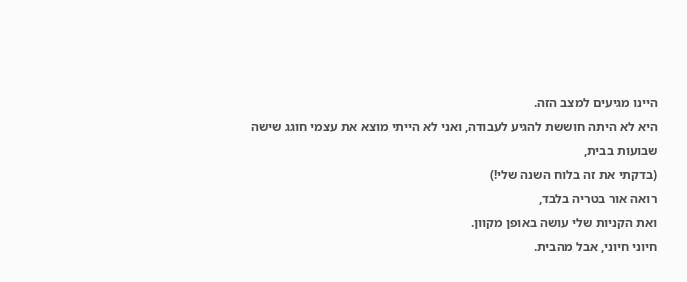היינו מגיעים למצב הזה.
היא לא היתה חוששת להגיע לעבודה, ואני לא הייתי מוצא את עצמי חוגג שישה שבועות בבית,
(בדקתי את זה בלוח השנה שלי!)
רואה אור בטריה בלבד,
ואת הקניות שלי עושה באופן מקוון.
חיוני חיוני, אבל מהבית.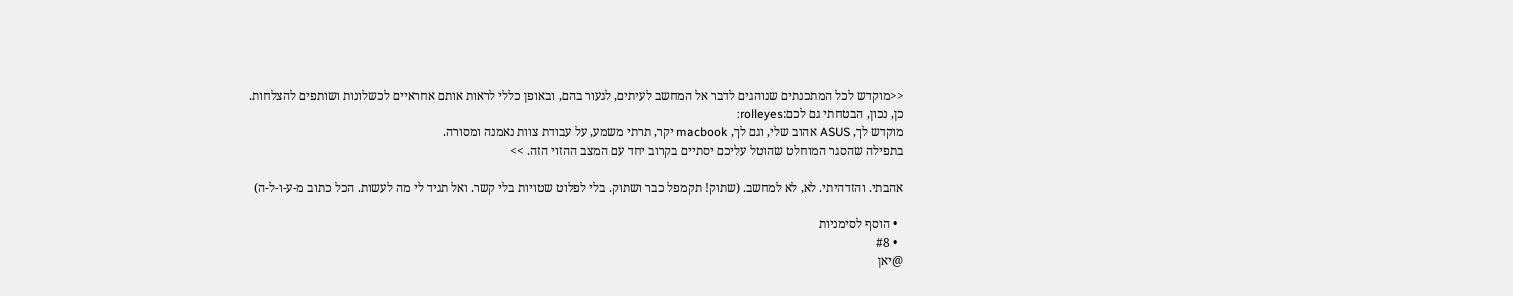<<מוקדש לכל המתכנתים שנוהגים לדבר אל המחשב לעיתים, לגעור בהם, ובאופן כללי לראות אותם אחראיים לכשלונות ושותפים להצלחות.
כן, נכון, הבטחתי גם לכם:rolleyes:
מוקדש לך, ASUS אהוב שלי, וגם לך, macbook יקר, תרתי משמע, על עבודת צוות נאמנה ומסורה.
בתפילה שהסגר המוחלט שהוטל עליכם יסתיים בקרוב יחד עם המצב ההזוי הזה. >>

אהבתי. והזדהיתי. לא, לא למחשב. (שתוק! תקמפל כבר ושתוק. בלי לפלוט שטויות בלי קשר. ואל תגיד לי מה לעשות. הכל כתוב מ-ע-ו-ל-ה)

  • הוסף לסימניות
  • #8
@יאן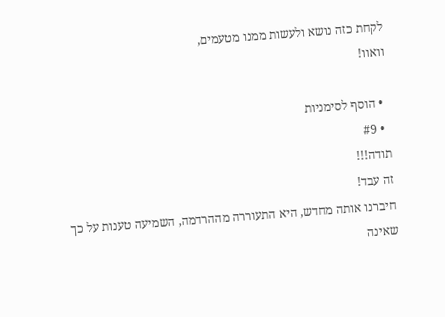לקחת כזה נושא ולעשות ממנו מטעמים,
וואוו!

  • הוסף לסימניות
  • #9
תודה!!!
זה עבד!
חיברנו אותה מחדש, היא התעוררה מההרדמה, השמיעה טענות על כך שאינה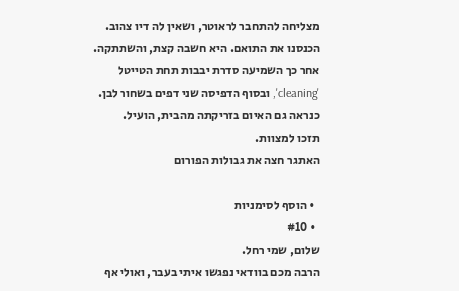מצליחה להתחבר לראוטר, ושאין לה דיו צהוב. הכנסנו את התואם. היא חשבה קצת, והשתתקה. אחר כך השמיעה סדרת יבבות תחת הטייטל 'cleaning', ובסוף הדפיסה שני דפים בשחור לבן.
כנראה גם האיום בזריקתה מהבית, הועיל.
תזכו למצוות.
האתגר חצה את גבולות הפורום

  • הוסף לסימניות
  • #10
שלום, שמי רחל.
הרבה מכם בוודאי נפגשו איתי בעבר, ואולי אף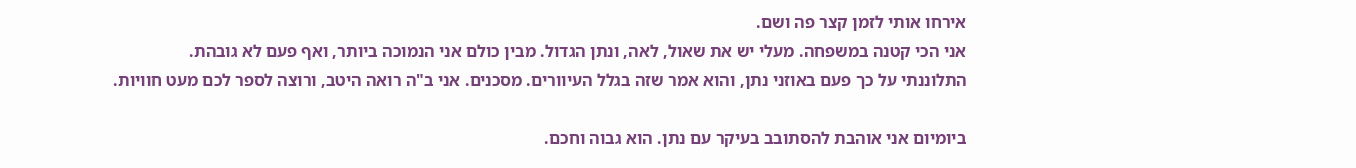אירחו אותי לזמן קצר פה ושם.
אני הכי קטנה במשפחה. מעלי יש את שאול, לאה, ונתן הגדול. מבין כולם אני הנמוכה ביותר, ואף פעם לא גובהת.
התלוננתי על כך פעם באוזני נתן, והוא אמר שזה בגלל העיוורים. מסכנים. אני ב"ה רואה היטב, ורוצה לספר לכם מעט חוויות.

ביומיום אני אוהבת להסתובב בעיקר עם נתן. הוא גבוה וחכם.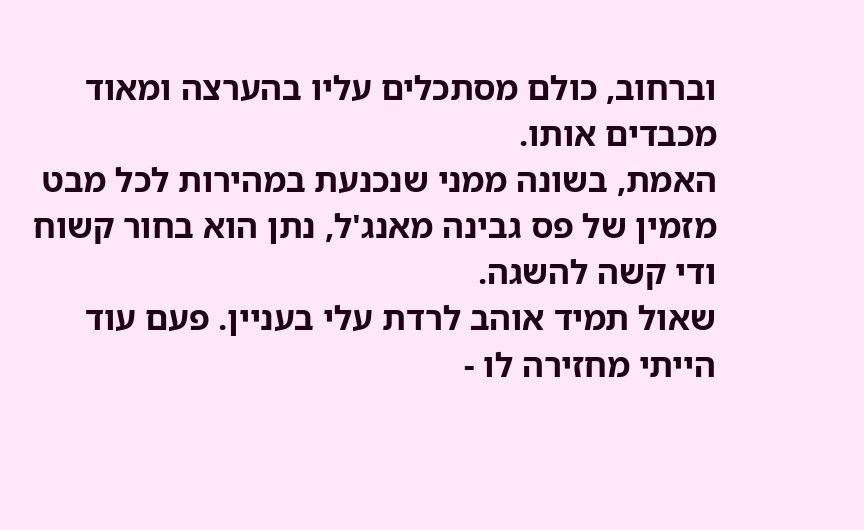וברחוב, כולם מסתכלים עליו בהערצה ומאוד מכבדים אותו.
האמת, בשונה ממני שנכנעת במהירות לכל מבט מזמין של פס גבינה מאנג'ל, נתן הוא בחור קשוח ודי קשה להשגה.
שאול תמיד אוהב לרדת עלי בעניין. פעם עוד הייתי מחזירה לו -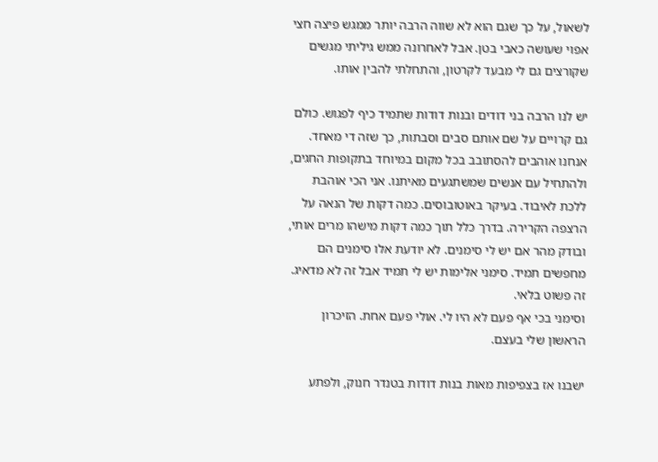לשאול, על כך שגם הוא לא שווה הרבה יותר ממגש פיצה חצי אפוי שעושה כאבי בטן. אבל לאחרונה ממש גיליתי מגשים שקורצים גם לי מבעד לקרטון, והתחלתי להבין אותו.

יש לנו הרבה בני דודים ובנות דודות שתמיד כיף לפגוש. כולם גם קרויים על שם אותם סבים וסבתות, כך שזה די מאחד.
אנחנו אוהבים להסתובב בכל מקום במיוחד בתקופות החגים, ולהתחיל עם אנשים שמשתגעים מאיתנו. אני הכי אוהבת ללכת לאיבוד. בעיקר באוטובוסים. כמה דקות של הנאה על הרצפה הקרירה. בדרך כלל תוך כמה דקות מישהו מרים אותי, ובודק מהר אם יש לי סימנים. לא יודעת אלו סימנים הם מחפשים תמיד. סימני אלימות יש לי תמיד אבל זה לא מדאיג. זה פשוט בלאי.
וסימני בכי אף פעם לא היו לי. אולי פעם אחת. הזיכרון הראשון שלי בעצם.

ישבנו אז בצפיפות מאות בנות דודות בטנדר חנוק, ולפתע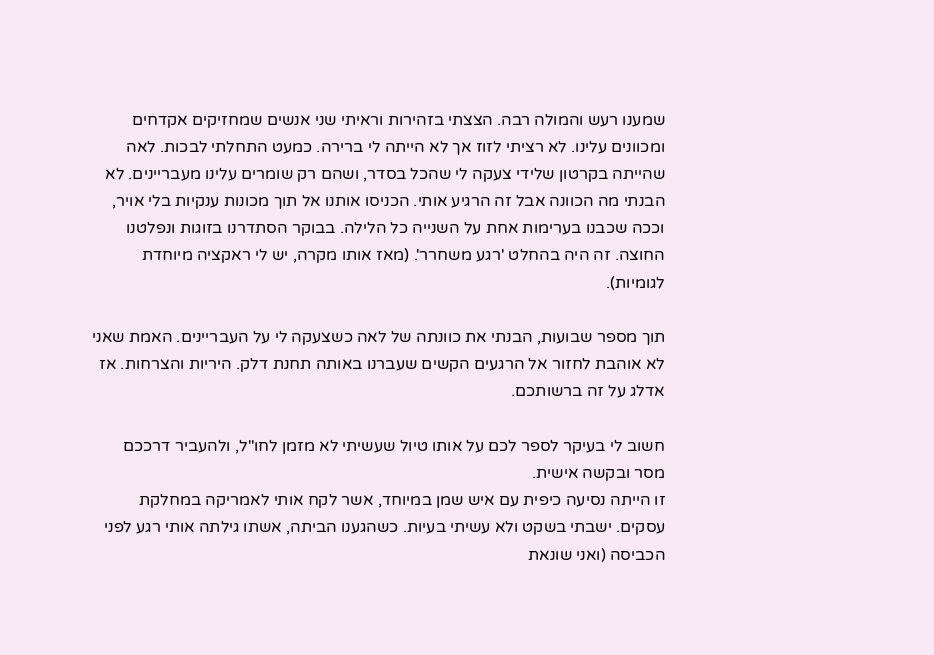שמענו רעש והמולה רבה. הצצתי בזהירות וראיתי שני אנשים שמחזיקים אקדחים ומכוונים עלינו. לא רציתי לזוז אך לא הייתה לי ברירה. כמעט התחלתי לבכות. לאה שהייתה בקרטון שלידי צעקה לי שהכל בסדר, ושהם רק שומרים עלינו מעבריינים. לא הבנתי מה הכוונה אבל זה הרגיע אותי. הכניסו אותנו אל תוך מכונות ענקיות בלי אויר, וככה שכבנו בערימות אחת על השנייה כל הלילה. בבוקר הסתדרנו בזוגות ונפלטנו החוצה. זה היה בהחלט 'רגע משחרר'. (מאז אותו מקרה, יש לי ראקציה מיוחדת לגומיות).

תוך מספר שבועות, הבנתי את כוונתה של לאה כשצעקה לי על העבריינים. האמת שאני לא אוהבת לחזור אל הרגעים הקשים שעברנו באותה תחנת דלק. היריות והצרחות. אז אדלג על זה ברשותכם.

חשוב לי בעיקר לספר לכם על אותו טיול שעשיתי לא מזמן לחו"ל, ולהעביר דרככם מסר ובקשה אישית.
זו הייתה נסיעה כיפית עם איש שמן במיוחד, אשר לקח אותי לאמריקה במחלקת עסקים. ישבתי בשקט ולא עשיתי בעיות. כשהגענו הביתה, אשתו גילתה אותי רגע לפני הכביסה (ואני שונאת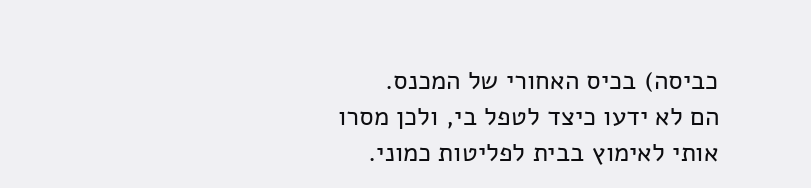כביסה) בכיס האחורי של המכנס.
הם לא ידעו כיצד לטפל בי, ולכן מסרו אותי לאימוץ בבית לפליטות כמוני.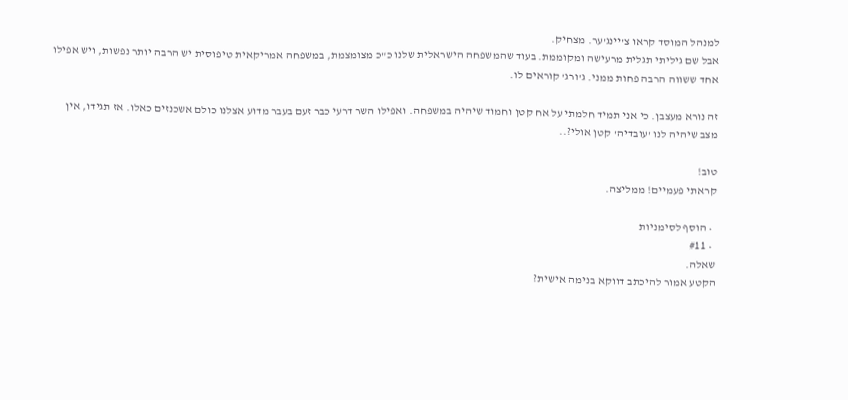למנהל המוסד קראו צ'יינג'ער. מצחיק.
אבל שם גיליתי תגלית מרעישה ומקוממת. בעוד שהמשפחה הישראלית שלנו כ"כ מצומצמת, במשפחה אמריקאית טיפוסית יש הרבה יותר נפשות, ויש אפילו אחד ששווה הרבה פחות ממני. ג'ורג' קוראים לו.

זה נורא מעצבן. כי אני תמיד חלמתי על אח קטן וחמוד שיהיה במשפחה. ואפילו השר דרעי כבר זעם בעבר מדוע אצלנו כולם אשכנזים כאלו. אז תגידו, אין מצב שיהיה לנו 'עובדיה' קטן אולי?..

טוב!
קראתי פעמיים! ממליצה.

  • הוסף לסימניות
  • #11
שאלה.
הקטע אמור להיכתב דווקא בנימה אישית?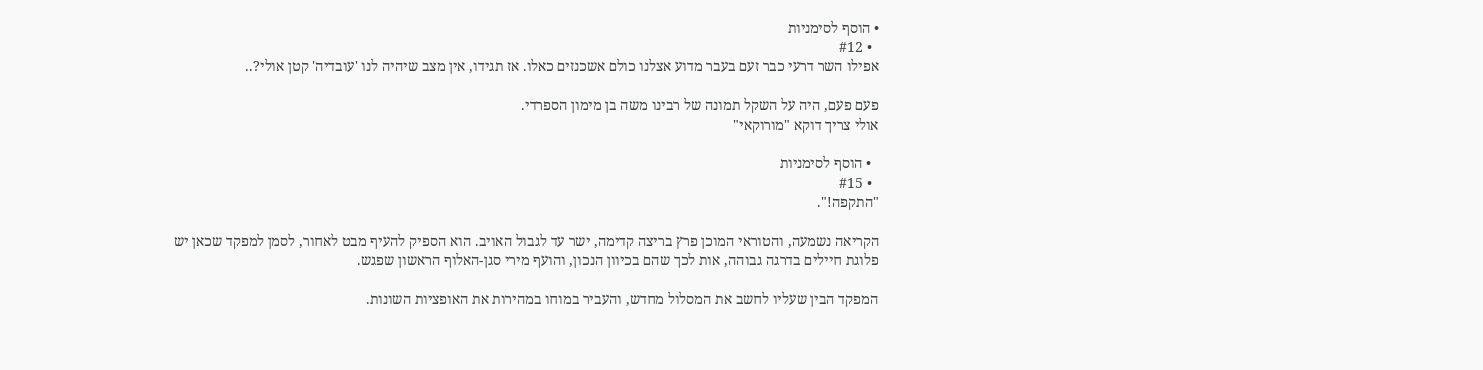• הוסף לסימניות
  • #12
אפילו השר דרעי כבר זעם בעבר מדוע אצלנו כולם אשכנזים כאלו. אז תגידו, אין מצב שיהיה לנו 'עובדיה' קטן אולי?..

פעם פעם, היה על השקל תמונה של רבינו משה בן מימון הספרדי.
אולי צריך דוקא "מורוקאי"

  • הוסף לסימניות
  • #15
"התקפה!".

הקריאה נשמעה, והטוראי המוכן פרץ בריצה קדימה, ישר עד לגבול האויב. הוא הספיק להעיף מבט לאחור, לסמן למפקד שכאן יש פלוגת חיילים בדרגה גבוהה, אות לכך שהם בכיוון הנכון, והועף מירי סגן-האלוף הראשון שפגש.

המפקד הבין שעליו לחשב את המסלול מחדש, והעביר במוחו במהירות את האופציות השונות.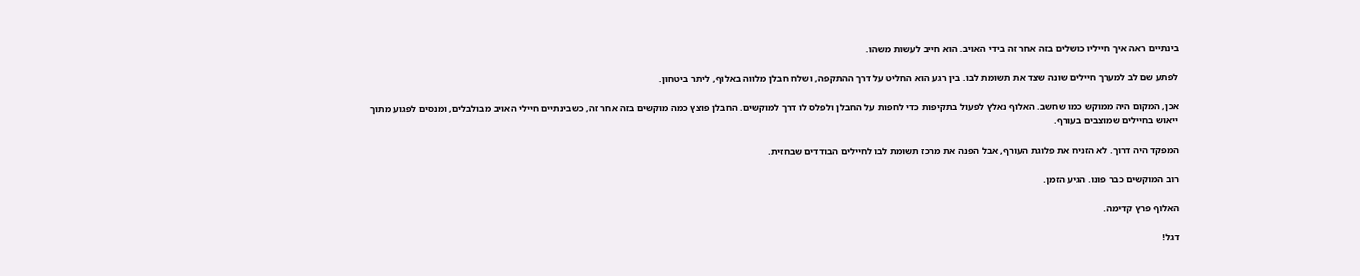בינתיים ראה איך חייליו כושלים בזה אחר זה בידי האויב. הוא חייב לעשות משהו.

לפתע שם לב למערך חיילים שונה שצד את תשומת לבו. בין רגע הוא החליט על דרך ההתקפה, ושלח חבלן מלווה באלוף, ליתר ביטחון.

אכן, המקום היה ממוקש כמו שחשב. האלוף נאלץ לפעול בתקיפות כדי לחפות על החבלן ולפלס לו דרך למוקשים. החבלן פוצץ כמה מוקשים בזה אחר זה, כשבינתיים חיילי האויב מבולבלים, ומנסים לפגוע מתוך ייאוש בחיילים שמוצבים בעורף.

המפקד היה דרוך. לא הזניח את פלוגת העורף, אבל הפנה את מרכז תשומת לבו לחיילים הבודדים שבחזית.

רוב המוקשים כבר פונו. הגיע הזמן.

האלוף פרץ קדימה.

דגל!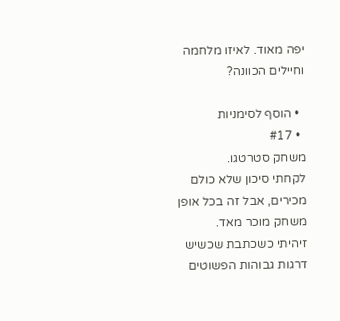יפה מאוד. לאיזו מלחמה וחיילים הכוונה?

  • הוסף לסימניות
  • #17
משחק סטרטגו.
לקחתי סיכון שלא כולם מכירים, אבל זה בכל אופן משחק מוכר מאד.
זיהיתי כשכתבת שכשיש דרגות גבוהות הפשוטים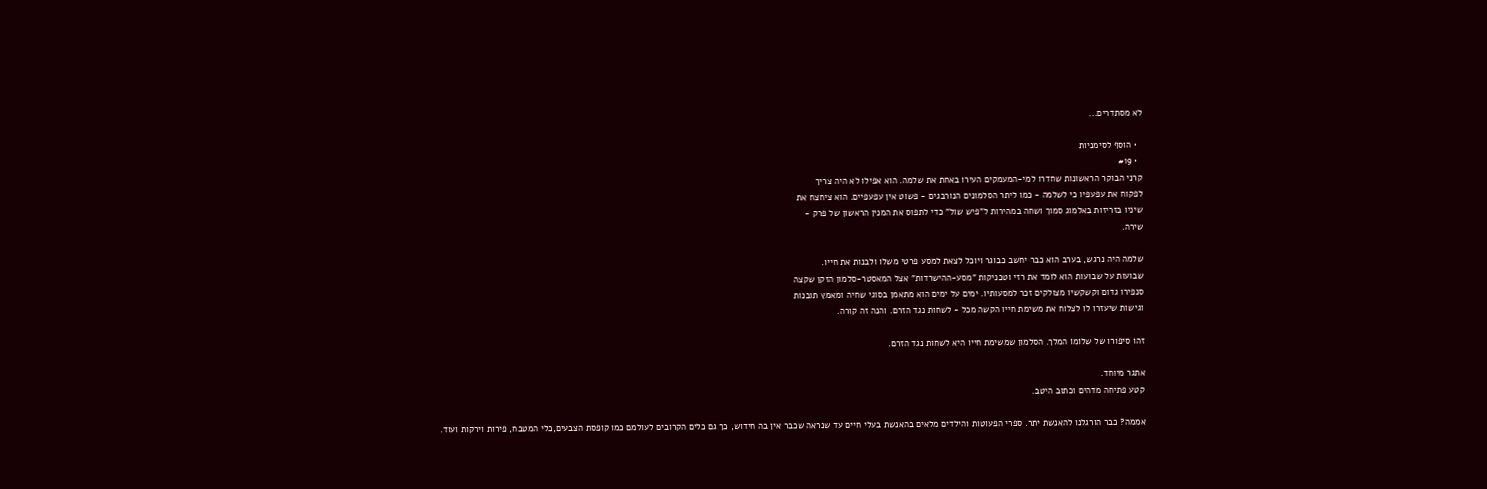לא מסתדרים...

  • הוסף לסימניות
  • #19
קרני הבוקר הראשונות שחדרו למי-המעמקים העירו באחת את שלמה. הוא אפילו לא היה צריך
לפקוח את עפעפיו כי לשלמה - כמו ליתר הסלמונים הנורבגים - פשוט אין עפעפיים. הוא ציחצח את
שיניו בזריזות באלמוג סמוך ושחה במהירות ל"פיש שול" כדי לתפוס את המנין הראשון של פרק -
שירה.

שלמה היה נרגש, בערב הוא כבר יחשב כבוגר ויוכל לצאת למסע פרטי משלו ולבנות את חייו.
שבועות על שבועות הוא לומד את רזי וטכניקות "מסע-ההישרדות" אצל המאסטר-סלמון הזקן שקצה
סנפירו גדום וקשקשיו מצולקים זכר למסעותיו. ימים על ימים הוא מתאמן בסוגי שחיה ומאמץ תובנות
וגישות שיעזרו לו לצלוח את משימת חייו הקשה מכל - לשחות נגד הזרם. והנה זה קורה.

זהו סיפורו של שלוֹמוֹ המלך. הסלמון שמשימת חייו היא לשחות נגד הזרם.

אתגר מיוחד.
קטע פתיחה מדהים וכתוב היטב.

אממה? כבר הורגלנו להאנשת יתר. ספרי הפעוטות והילדים מלאים בהאנשת בעלי חיים עד שנראה שכבר אין בה חידוש, כך גם כלים הקרובים לעולמם כמו קופסת הצבעים,כלי המטבח, פירות וירקות ועוד.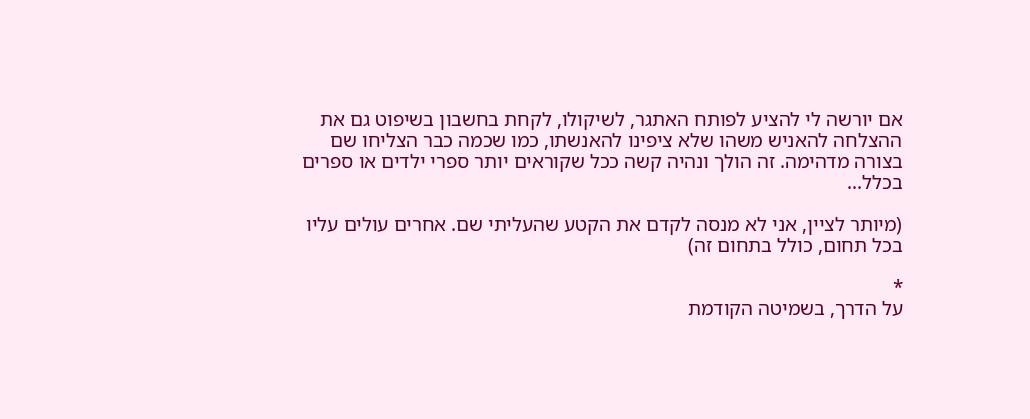אם יורשה לי להציע לפותח האתגר, לשיקולו, לקחת בחשבון בשיפוט גם את ההצלחה להאניש משהו שלא ציפינו להאנשתו, כמו שכמה כבר הצליחו שם בצורה מדהימה. זה הולך ונהיה קשה ככל שקוראים יותר ספרי ילדים או ספרים בכלל...

(מיותר לציין, אני לא מנסה לקדם את הקטע שהעליתי שם. אחרים עולים עליו בכל תחום, כולל בתחום זה)

*
על הדרך, בשמיטה הקודמת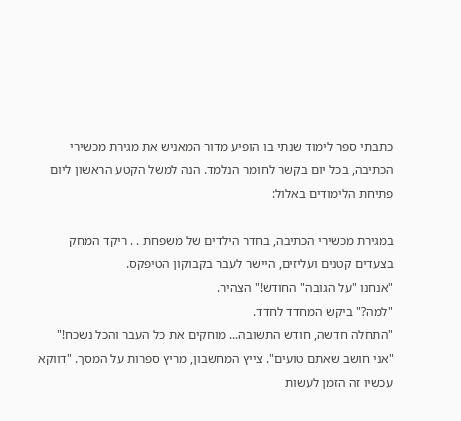כתבתי ספר לימוד שנתי בו הופיע מדור המאניש את מגירת מכשירי הכתיבה, בכל יום בקשר לחומר הנלמד. הנה למשל הקטע הראשון ליום פתיחת הלימודים באלול:

במגירת מכשירי הכתיבה, בחדר הילדים של משפחת . . ריקד המחק בצעדים קטנים ועליזים, היישר לעבר בקבוקון הטיפקס.
"אנחנו "על הגובה" החודש!" הצהיר.
"למה?" ביקש המחדד לחדד.
"התחלה חדשה, חודש התשובה... מוחקים את כל העבר והכל נשכח!"
"אני חושב שאתם טועים". צייץ המחשבון, מריץ ספרות על המסך. "דווקא עכשיו זה הזמן לעשות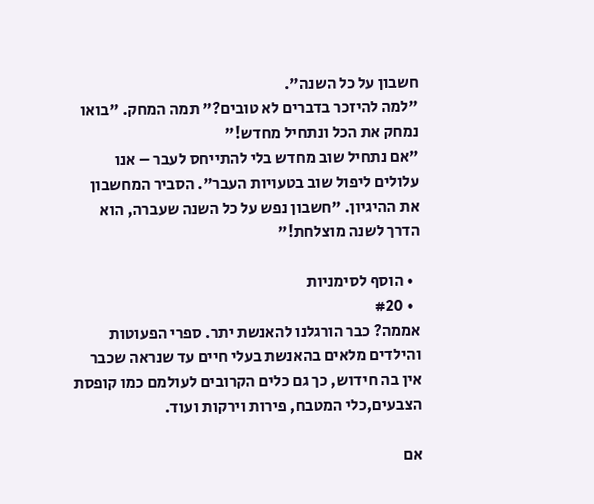חשבון על כל השנה".
"למה להיזכר בדברים לא טובים?" תמה המחק. "בואו נמחק את הכל ונתחיל מחדש!"
"אם נתחיל שוב מחדש בלי להתייחס לעבר – אנו עלולים ליפול שוב בטעויות העבר". הסביר המחשבון את ההיגיון. "חשבון נפש על כל השנה שעברה, הוא הדרך לשנה מוצלחת!"

  • הוסף לסימניות
  • #20
אממה? כבר הורגלנו להאנשת יתר. ספרי הפעוטות והילדים מלאים בהאנשת בעלי חיים עד שנראה שכבר אין בה חידוש, כך גם כלים הקרובים לעולמם כמו קופסת הצבעים,כלי המטבח, פירות וירקות ועוד.

אם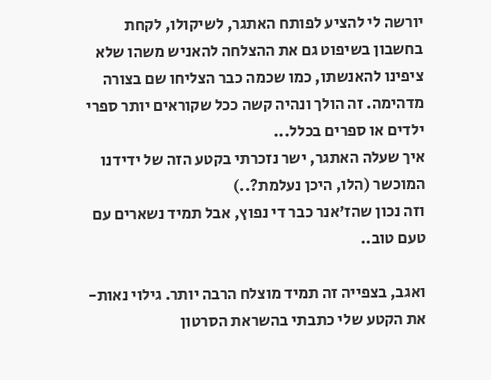יורשה לי להציע לפותח האתגר, לשיקולו, לקחת בחשבון בשיפוט גם את ההצלחה להאניש משהו שלא ציפינו להאנשתו, כמו שכמה כבר הצליחו שם בצורה מדהימה. זה הולך ונהיה קשה ככל שקוראים יותר ספרי ילדים או ספרים בכלל...
איך שעלה האתגר, ישר נזכרתי בקטע הזה של ידידנו המוכשר (הלו, היכן נעלמת?..)
וזה נכון שהז'אנר כבר די נפוץ, אבל תמיד נשארים עם טעם טוב..

ואגב, בצפייה זה תמיד מוצלח הרבה יותר. גילוי נאות- את הקטע שלי כתבתי בהשראת הסרטון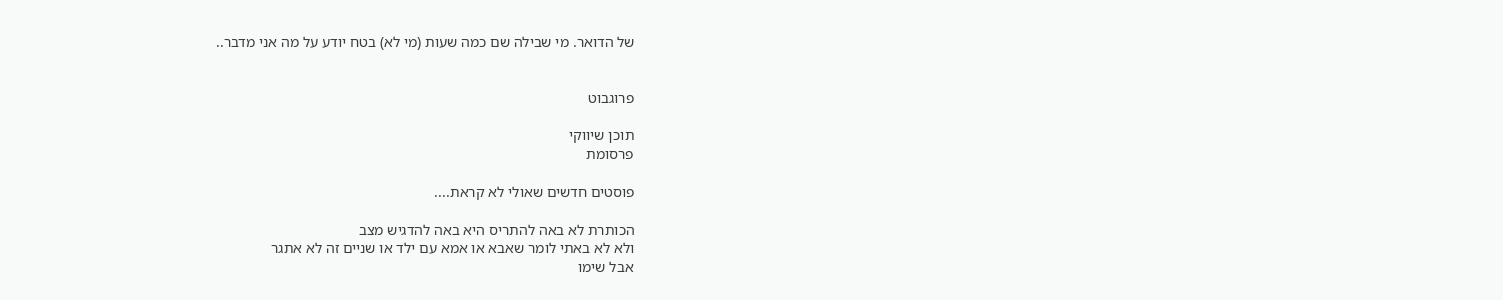של הדואר. מי שבילה שם כמה שעות (מי לא) בטח יודע על מה אני מדבר..


פרוגבוט

תוכן שיווקי
פרסומת

פוסטים חדשים שאולי לא קראת....

הכותרת לא באה להתריס היא באה להדגיש מצב
ולא לא באתי לומר שאבא או אמא עם ילד או שניים זה לא אתגר
אבל שימו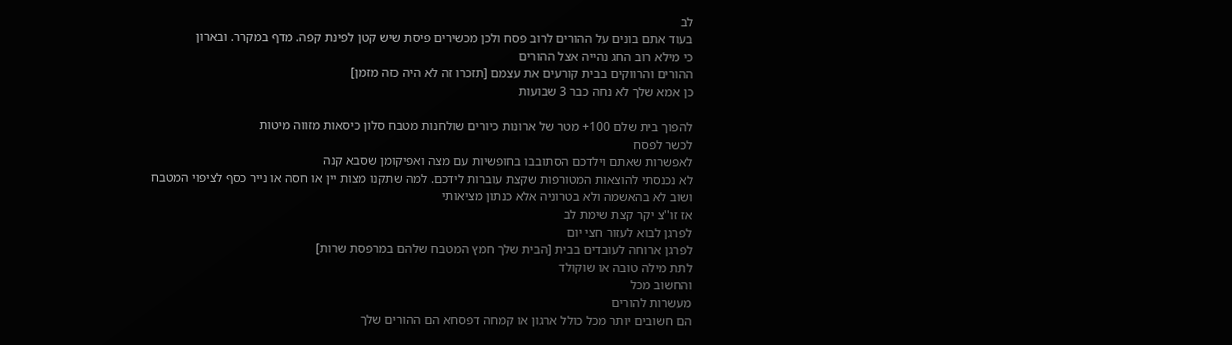לב
בעוד אתם בונים על ההורים לרוב פסח ולכן מכשירים פיסת שיש קטן לפינת קפה. מדף במקרר. ובארון
כי מילא רוב החג נהייה אצל ההורים
ההורים והרווקים בבית קורעים את עצמם [תזכרו זה לא היה כזה מזמן]
כן אמא שלך לא נחה כבר 3 שבועות

להפוך בית שלם 100+ מטר של ארונות כיורים שולחנות מטבח סלון כיסאות מזווה מיטות
לכשר לפסח
לאפשרות שאתם וילדכם הסתובבו בחופשיות עם מצה ואפיקומן שסבא קנה
לא נכנסתי להוצאות המטורפות שקצת עוברות לידכם. למה שתקנו מצות יין או חסה או נייר כסף לציפוי המטבח
ושוב לא בהאשמה ולא בטרוניה אלא כנתון מציאותי
אז זו''צ יקר קצת שימת לב
לפרגן לבוא לעזור חצי יום
לפרגן ארוחה לעובדים בבית [הבית שלך חמץ המטבח שלהם במרפסת שרות]
לתת מילה טובה או שוקולד
והחשוב מכל
מעשרות להורים
הם חשובים יותר מכל כולל ארגון או קמחה דפסחא הם ההורים שלך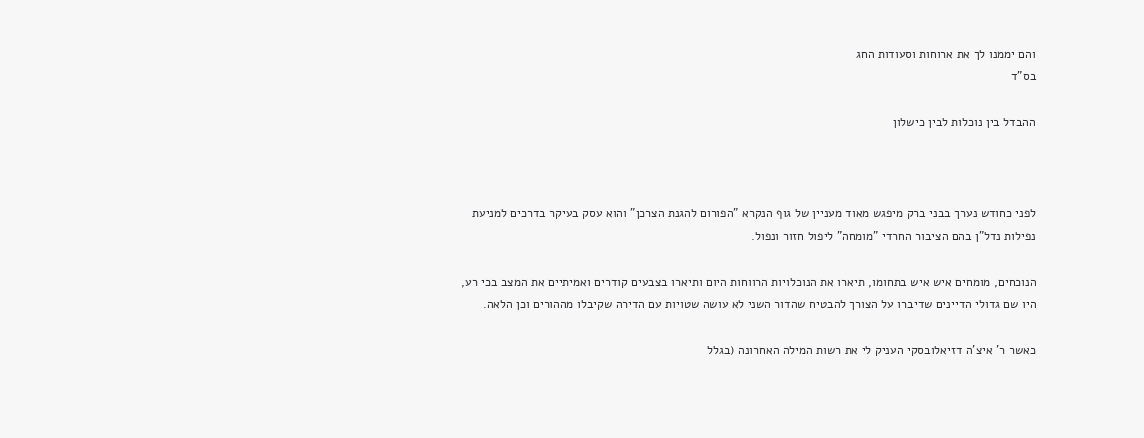והם יממנו לך את ארוחות וסעודות החג
בס"ד

ההבדל בין נוכלות לבין כישלון



לפני כחודש נערך בבני ברק מיפגש מאוד מעניין של גוף הנקרא "הפורום להגנת הצרכן" והוא עסק בעיקר בדרכים למניעת נפילות נדל"ן בהם הציבור החרדי "מומחה" ליפול חזור ונפול.

הנוכחים, מומחים איש איש בתחומו, תיארו את הנוכלויות הרווחות היום ותיארו בצבעים קודרים ואמיתיים את המצב בכי רע, היו שם גדולי הדיינים שדיברו על הצורך להבטיח שהדור השני לא עושה שטויות עם הדירה שקיבלו מההורים וכן הלאה.

כאשר ר' איצ'ה דזיאלובסקי העניק לי את רשות המילה האחרונה (בגלל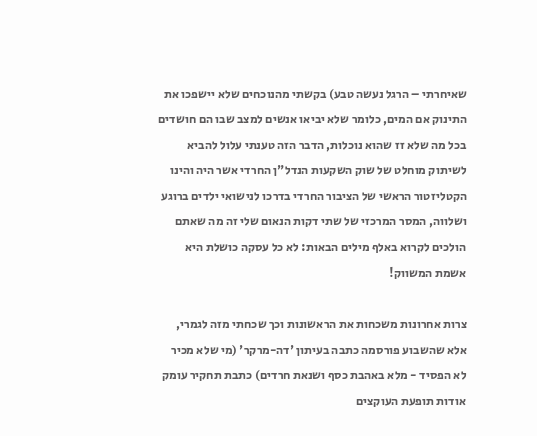שאיחרתי – הרגל נעשה טבע) בקשתי מהנוכחים שלא יישפכו את התינוק אם המים, כלומר שלא יביאו אנשים למצב שבו הם חושדים בכל מה שלא זז שהוא נוכלות, הדבר הזה טענתי עלול להביא לשיתוק מוחלט של שוק השקעות הנדל"ן החרדי אשר היה והינו הקטליזטור הראשי של הציבור החרדי בדרכו לנישואי ילדים ברוגע ושלווה, המסר המרכזי של שתי דקות הנאום שלי זה מה שאתם הולכים לקרוא באלף מילים הבאות: לא כל עסקה כושלת היא אשמת המשווק!

צרות אחרונות משכחות את הראשונות וכך שכחתי מזה לגמרי, אלא שהשבוע פורסמה כתבה בעיתון 'דה-מרקר' (מי שלא מכיר לא הפסיד - מלא באהבת כסף ושנאת חרדים) כתבת תחקיר עומק אודות תופעת העוקצים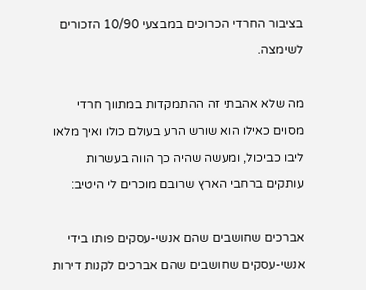בציבור החרדי הכרוכים במבצעי 10/90 הזכורים לשימצה.

מה שלא אהבתי זה ההתמקדות במתווך חרדי מסוים כאילו הוא שורש הרע בעולם כולו ואיך מלאו ליבו כביכול, ומעשה שהיה כך הווה בעשרות עותקים ברחבי הארץ שרובם מוכרים לי היטיב:

אברכים שחושבים שהם אנשי-עסקים פותו בידי אנשי-עסקים שחושבים שהם אברכים לקנות דירות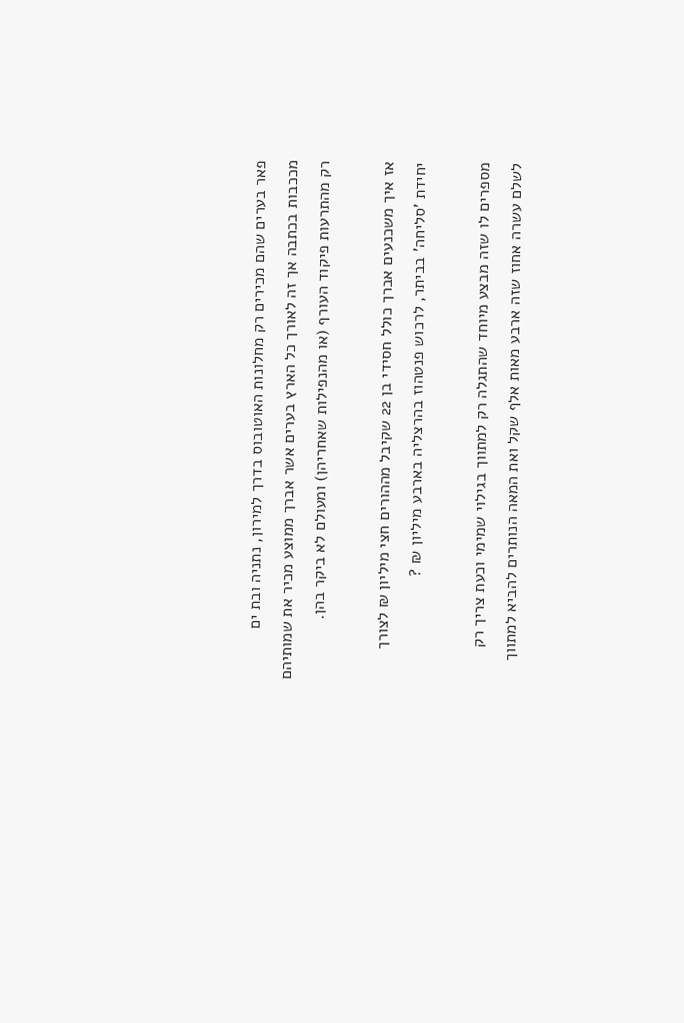פאר בערים שהם מכירים רק מחלונות האוטובוס בדרך למירון, נתניה ובת ים מככבות בכתבה אך זה לאורך כל הארץ בערים אשר אברך ממוצע מכיר את שמותיהם רק מהתרעות פיקוד העורף (או מהנפילות שאחריהן) ומעולם לא ביקר בהן.

אז איך משכנעים אברך כולל חסידי בן 22 שקיבל מההורים חצי מיליון ₪ לצורך יחידת 'סליחה' בביתר, לרכוש פנטהוז בהרצליה בארבע מיליון ₪ ?

מספרים לו שזה מבצע מיוחד שהתגלה רק למתווך בגילוי שמימי וכעת צריך רק לשלם עשרה אחוז שזה ארבע מאות אלף שקל ואת המאה הנותרים להביא למתווך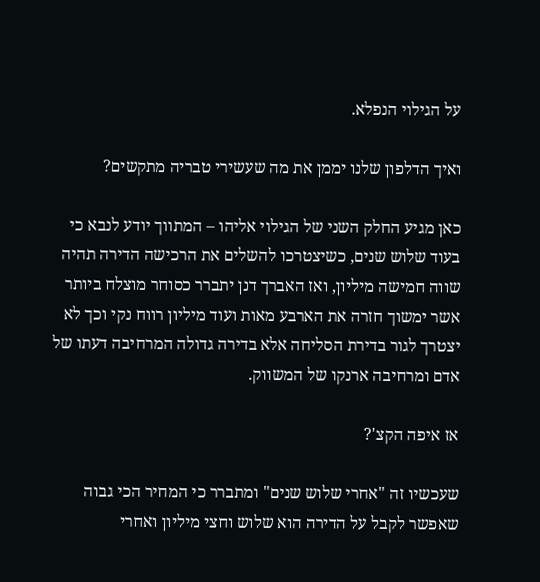על הגילוי הנפלא.

ואיך הדלפון שלנו יממן את מה שעשירי טבריה מתקשים?

כאן מגיע החלק השני של הגילוי אליהו – המתווך יודע לנבא כי בעוד שלוש שנים, כשיצטרכו להשלים את הרכישה הדירה תהיה שווה חמישה מיליון, ואז האברך דנן יתברר כסוחר מוצלח ביותר אשר ימשוך חזרה את הארבע מאות ועוד מיליון רווח נקי וכך לא יצטרך לגור בדירת הסליחה אלא בדירה גדולה המרחיבה דעתו של אדם ומרחיבה ארנקו של המשווק.

אז איפה הקצ'?

שעכשיו זה "אחרי שלוש שנים" ומתברר כי המחיר הכי גבוה שאפשר לקבל על הדירה הוא שלוש וחצי מיליון ואחרי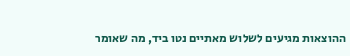ההוצאות מגיעים לשלוש מאתיים נטו ביד, מה שאומר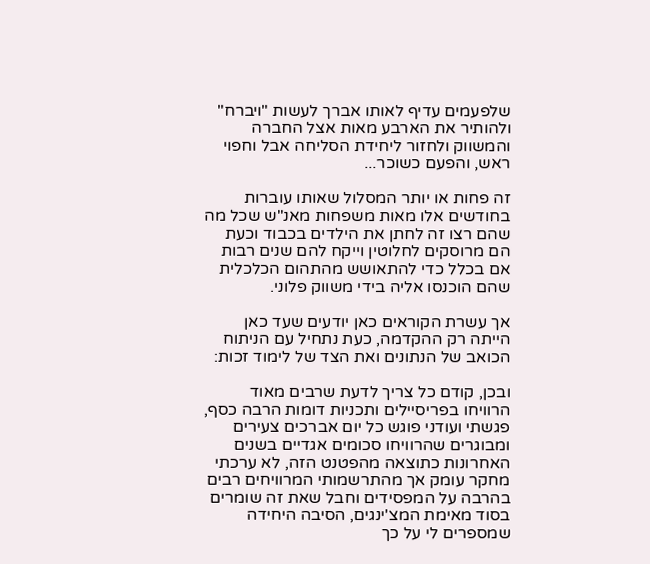שלפעמים עדיף לאותו אברך לעשות "ויברח" ולהותיר את הארבע מאות אצל החברה והמשווק ולחזור ליחידת הסליחה אבל וחפוי ראש, והפעם כשוכר...

זה פחות או יותר המסלול שאותו עוברות בחודשים אלו מאות משפחות מאנ"ש שכל מה שהם רצו זה לחתן את הילדים בכבוד וכעת הם מרוסקים לחלוטין וייקח להם שנים רבות אם בכלל כדי להתאושש מהתהום הכלכלית שהם הוכנסו אליה בידי משווק פלוני.

אך עשרת הקוראים כאן יודעים שעד כאן הייתה רק ההקדמה, כעת נתחיל עם הניתוח הכואב של הנתונים ואת הצד של לימוד זכות:

ובכן, קודם כל צריך לדעת שרבים מאוד הרוויחו בפריסיילים ותכניות דומות הרבה כסף, פגשתי ועודני פוגש כל יום אברכים צעירים ומבוגרים שהרוויחו סכומים אגדיים בשנים האחרונות כתוצאה מהפטנט הזה, לא ערכתי מחקר עומק אך מהתרשמותי המרוויחים רבים בהרבה על המפסידים וחבל שאת זה שומרים בסוד מאימת המצ'ינגים, הסיבה היחידה שמספרים לי על כך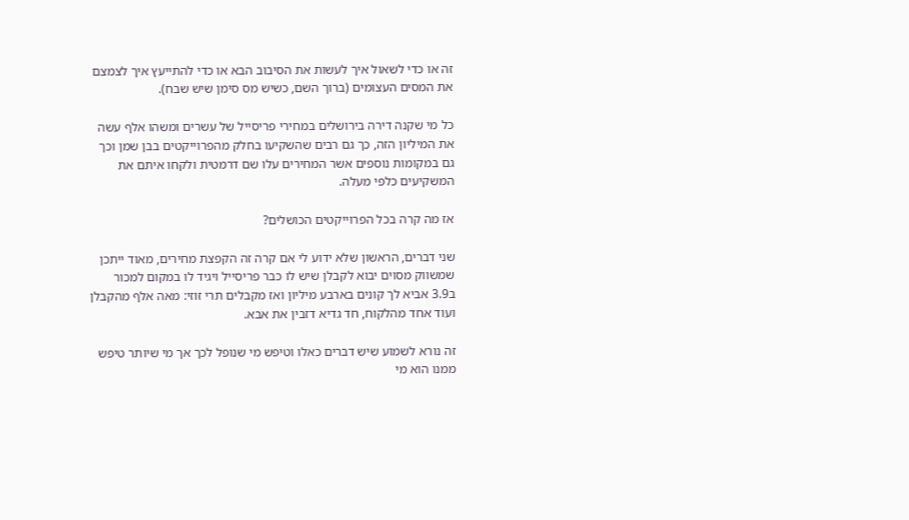זה או כדי לשאול איך לעשות את הסיבוב הבא או כדי להתייעץ איך לצמצם את המסים העצומים (ברוך השם, כשיש מס סימן שיש שבח).

כל מי שקנה דירה בירושלים במחירי פריסייל של עשרים ומשהו אלף עשה את המיליון הזה, כך גם רבים שהשקיעו בחלק מהפרוייקטים בבן שמן וכך גם במקומות נוספים אשר המחירים עלו שם דרמטית ולקחו איתם את המשקיעים כלפי מעלה.

אז מה קרה בכל הפרוייקטים הכושלים?

שני דברים, הראשון שלא ידוע לי אם קרה זה הקפצת מחירים, מאוד ייתכן שמשווק מסוים יבוא לקבלן שיש לו כבר פריסייל ויגיד לו במקום למכור ב3.9 אביא לך קונים בארבע מיליון ואז מקבלים תרי זוזי: מאה אלף מהקבלן ועוד אחד מהלקוח, חד גדיא דזבין את אבא.

זה נורא לשמוע שיש דברים כאלו וטיפש מי שנופל לכך אך מי שיותר טיפש ממנו הוא מי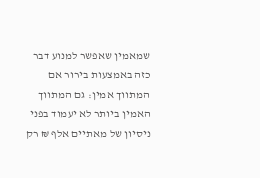שמאמין שאפשר למנוע דבר כזה באמצעות בירור אם המתווך אמין: גם המתווך האמין ביותר לא יעמוד בפני ניסיון של מאתיים אלף ₪ רק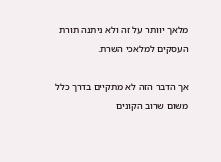מלאך יוותר על זה ולא ניתנה תורת העסקים למלאכי השרת.

אך הדבר הזה לא מתקיים בדרך כלל משום שרוב הקונים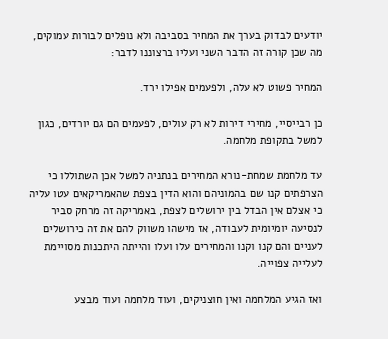יודעים לבדוק בערך את המחיר בסביבה ולא נופלים לבורות עמוקים, מה שכן קורה זה הדבר השני ועליו ברצוננו לדבר:

המחיר פשוט לא עלה, ולפעמים אפילו ירד.

כן רבייסיי, מחירי דירות לא רק עולים, לפעמים הם גם יורדים, כגון למשל בתקופת מלחמה.

עד מלחמת שמחת-נורא המחירים בנתניה למשל אכן השתוללו כי הצרפתים קנו שם בהמוניהם והוא הדין בצפת שהאמריקאים עטו עליה כי אצלם אין הבדל בין ירושלים לצפת, באמריקה זה מרחק סביר לנסיעה יומיומית לעבודה, אז מישהו משווק להם את זה כירושלים לעניים והם קנו וקנו והמחירים עלו ועלו והייתה היתכנות מסויימת לעלייה צפוייה.

ואז הגיע המלחמה ואין חוצניקים, ועוד מלחמה ועוד מבצע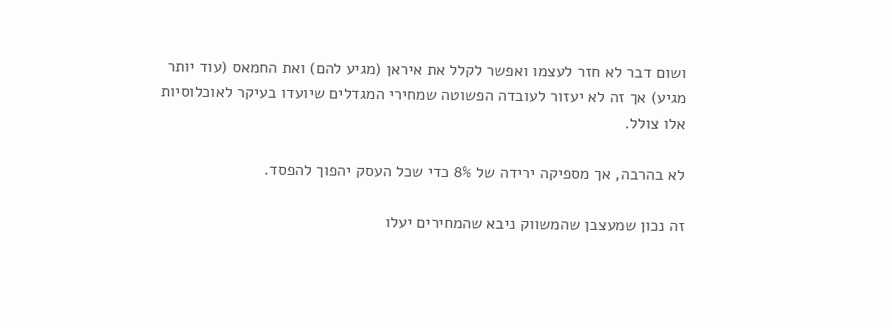ושום דבר לא חזר לעצמו ואפשר לקלל את איראן (מגיע להם) ואת החמאס (עוד יותר מגיע) אך זה לא יעזור לעובדה הפשוטה שמחירי המגדלים שיועדו בעיקר לאוכלוסיות אלו צולל.

לא בהרבה, אך מספיקה ירידה של 8% כדי שכל העסק יהפוך להפסד.

זה נכון שמעצבן שהמשווק ניבא שהמחירים יעלו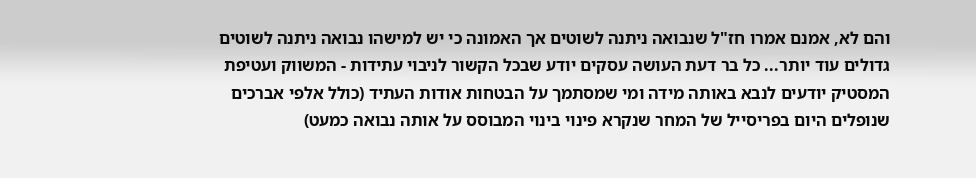והם לא, אמנם אמרו חז"ל שנבואה ניתנה לשוטים אך האמונה כי יש למישהו נבואה ניתנה לשוטים גדולים עוד יותר... כל בר דעת העושה עסקים יודע שבכל הקשור לניבוי עתידות - המשווק ועטיפת המסטיק יודעים לנבא באותה מידה ומי שמסתמך על הבטחות אודות העתיד (כולל אלפי אברכים שנופלים היום בפריסייל של המחר שנקרא פינוי בינוי המבוסס על אותה נבואה כמעט)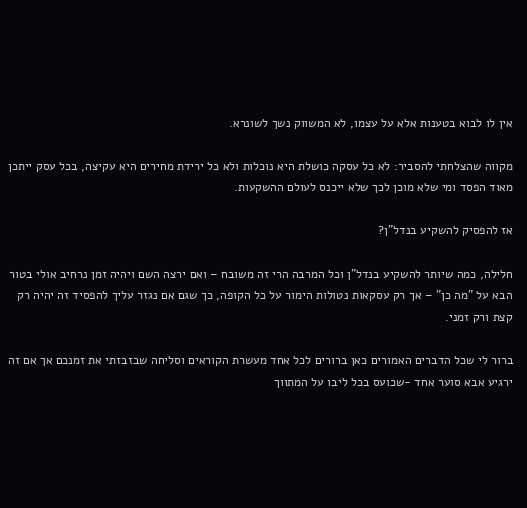אין לו לבוא בטענות אלא על עצמו, לא המשווק נשך לשונרא.

מקווה שהצלחתי להסביר: לא כל עסקה כושלת היא נוכלות ולא כל ירידת מחירים היא עקיצה, בכל עסק ייתכן מאוד הפסד ומי שלא מוכן לכך שלא ייכנס לעולם ההשקעות.

אז להפסיק להשקיע בנדל"ן?

חלילה, כמה שיותר להשקיע בנדל"ן וכל המרבה הרי זה משובח – ואם ירצה השם ויהיה זמן נרחיב אולי בטור הבא על "מה כן" – אך רק עסקאות נטולות הימור על כל הקופה, כך שגם אם נגזר עליך להפסיד זה יהיה רק קצת ורק זמני.

ברור לי שכל הדברים האמורים כאן ברורים לכל אחד מעשרת הקוראים וסליחה שבזבזתי את זמנכם אך אם זה ירגיע אבא סוער אחד -שכועס בכל ליבו על המתווך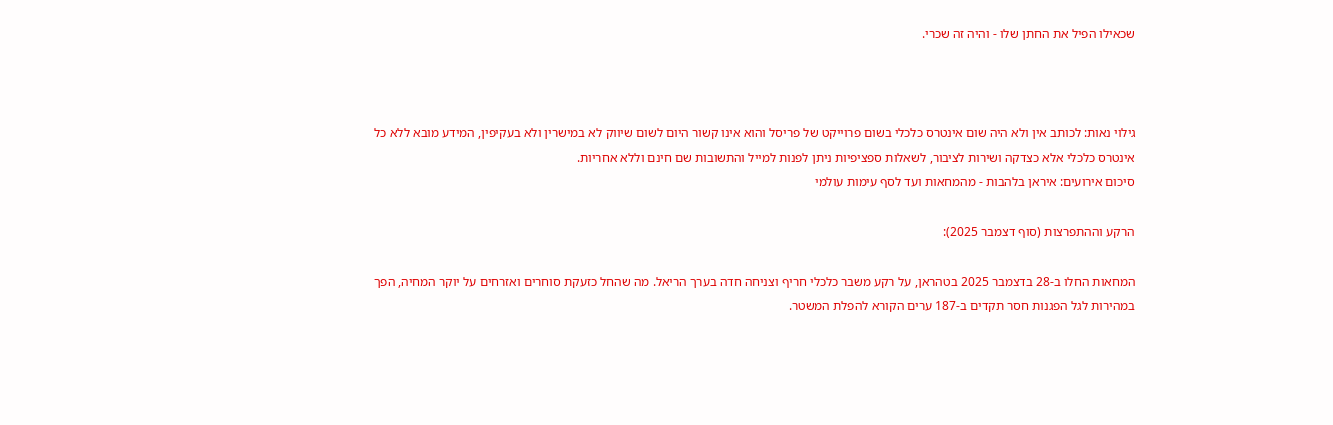שכאילו הפיל את החתן שלו - והיה זה שכרי.



גילוי נאות: לכותב אין ולא היה שום אינטרס כלכלי בשום פרוייקט של פריסל והוא אינו קשור היום לשום שיווק לא במישרין ולא בעקיפין, המידע מובא ללא כל אינטרס כלכלי אלא כצדקה ושירות לציבור, לשאלות ספציפיות ניתן לפנות למייל והתשובות שם חינם וללא אחריות.
סיכום אירועים: איראן בלהבות - מהמחאות ועד לסף עימות עולמי

הרקע וההתפרצות (סוף דצמבר 2025):

המחאות החלו ב-28 בדצמבר 2025 בטהראן, על רקע משבר כלכלי חריף וצניחה חדה בערך הריאל. מה שהחל כזעקת סוחרים ואזרחים על יוקר המחיה, הפך במהירות לגל הפגנות חסר תקדים ב-187 ערים הקורא להפלת המשטר.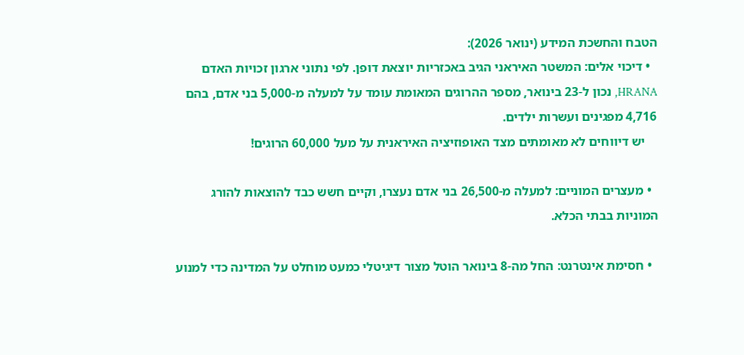הטבח והחשכת המידע (ינואר 2026):
  • דיכוי אלים: המשטר האיראני הגיב באכזריות יוצאת דופן. לפי נתוני ארגון זכויות האדם HRANA, נכון ל-23 בינואר, מספר ההרוגים המאומת עומד על למעלה מ-5,000 בני אדם, בהם 4,716 מפגינים ועשרות ילדים.
    יש דיווחים לא מאומתים מצד האופוזיציה האיראנית על מעל 60,000 הרוגים!

  • מעצרים המוניים: למעלה מ-26,500 בני אדם נעצרו, וקיים חשש כבד להוצאות להורג המוניות בבתי הכלא.

  • חסימת אינטרנט: החל מה-8 בינואר הוטל מצור דיגיטלי כמעט מוחלט על המדינה כדי למנוע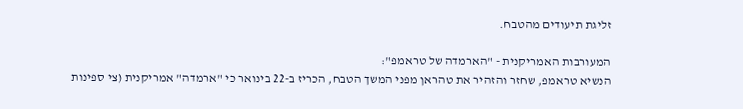זליגת תיעודים מהטבח.

המעורבות האמריקנית - "הארמדה של טראמפ":
הנשיא טראמפ, שחזר והזהיר את טהראן מפני המשך הטבח, הכריז ב-22 בינואר כי "ארמדה" אמריקנית (צי ספינות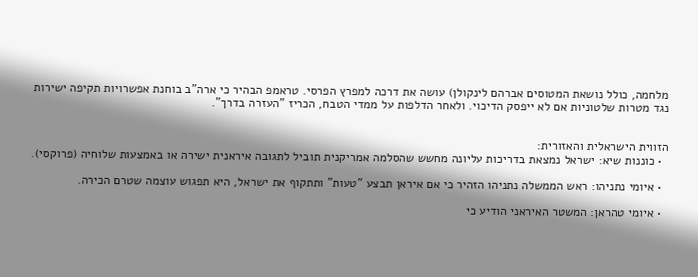מלחמה, כולל נושאת המטוסים אברהם לינקולן) עושה את דרכה למפרץ הפרסי. טראמפ הבהיר כי ארה"ב בוחנת אפשרויות תקיפה ישירות נגד מטרות שלטוניות אם לא ייפסק הדיכוי. ולאחר הדלפות על ממדי הטבח, הכריז "העזרה בדרך".


הזווית הישראלית והאזורית:
  • כוננות שיא: ישראל נמצאת בדריכות עליונה מחשש שהסלמה אמריקנית תוביל לתגובה איראנית ישירה או באמצעות שלוחיה (פרוקסי).

  • איומי נתניהו: ראש הממשלה נתניהו הזהיר כי אם איראן תבצע "טעות" ותתקוף את ישראל, היא תפגוש עוצמה שטרם הכירה.

  • איומי טהראן: המשטר האיראני הודיע כי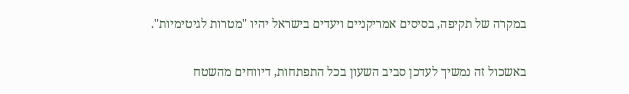במקרה של תקיפה, בסיסים אמריקניים ויעדים בישראל יהיו "מטרות לגיטימיות".

באשכול זה נמשיך לעדכן סביב השעון בכל התפתחות, דיווחים מהשטח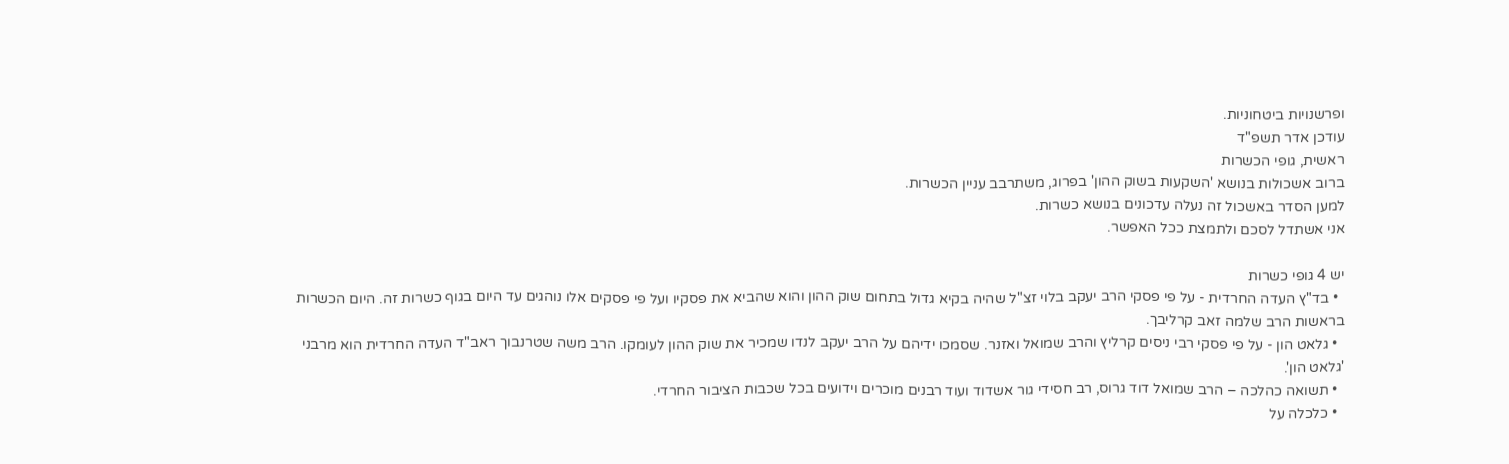ופרשנויות ביטחוניות.
עודכן אדר תשפ"ד
ראשית, גופי הכשרות
ברוב אשכולות בנושא 'השקעות בשוק ההון' בפרוג, משתרבב עניין הכשרות.
למען הסדר באשכול זה נעלה עדכונים בנושא כשרות.
אני אשתדל לסכם ולתמצת ככל האפשר.

יש 4 גופי כשרות
  • בד"ץ העדה החרדית - על פי פסקי הרב יעקב בלוי זצ"ל שהיה בקיא גדול בתחום שוק ההון והוא שהביא את פסקיו ועל פי פסקים אלו נוהגים עד היום בגוף כשרות זה. היום הכשרות בראשות הרב שלמה זאב קרליבך.
  • גלאט הון - על פי פסקי רבי ניסים קרליץ והרב שמואל ואזנר. שסמכו ידיהם על הרב יעקב לנדו שמכיר את שוק ההון לעומקו. הרב משה שטרנבוך ראב"ד העדה החרדית הוא מרבני 'גלאט הון'.
  • תשואה כהלכה – הרב שמואל דוד גרוס, רב חסידי גור אשדוד ועוד רבנים מוכרים וידועים בכל שכבות הציבור החרדי.
  • כלכלה על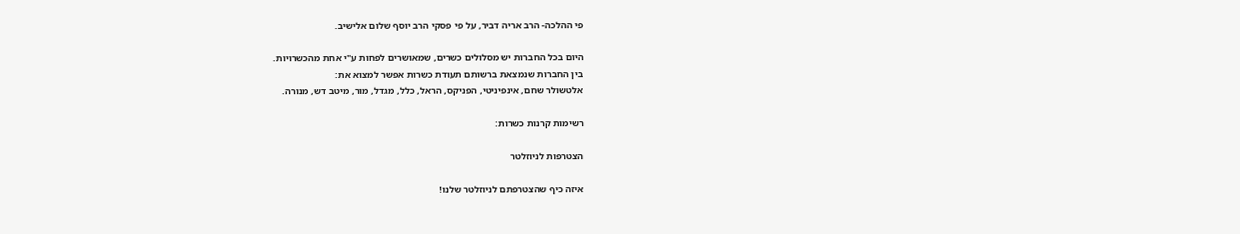פי ההלכה- הרב אריה דביר, על פי פסקי הרב יוסף שלום אלישיב.

היום בכל החברות יש מסלולים כשרים, שמאושרים לפחות ע"י אחת מהכשרויות.
בין החברות שנמצאת ברשותם תעודת כשרות אפשר למצוא את:
אלטשולר שחם, אינפיניטי, הפניקס, הראל, כלל, מגדל, מור, מיטב דש, מנורה.

רשימות קרנות כשרות:

הצטרפות לניוזלטר

איזה כיף שהצטרפתם לניוזלטר שלנו!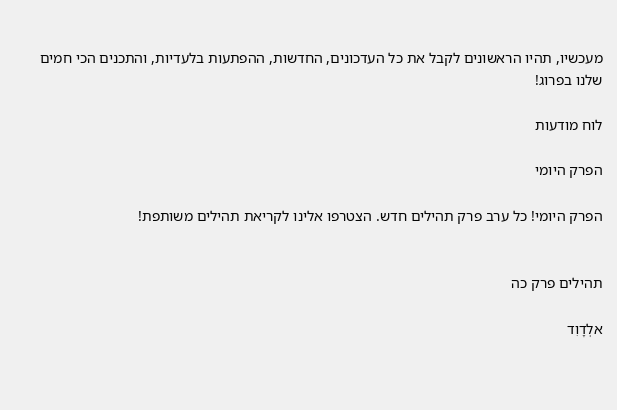מעכשיו, תהיו הראשונים לקבל את כל העדכונים, החדשות, ההפתעות בלעדיות, והתכנים הכי חמים שלנו בפרוג!

לוח מודעות

הפרק היומי

הפרק היומי! כל ערב פרק תהילים חדש. הצטרפו אלינו לקריאת תהילים משותפת!


תהילים פרק כה

אלְדָוִד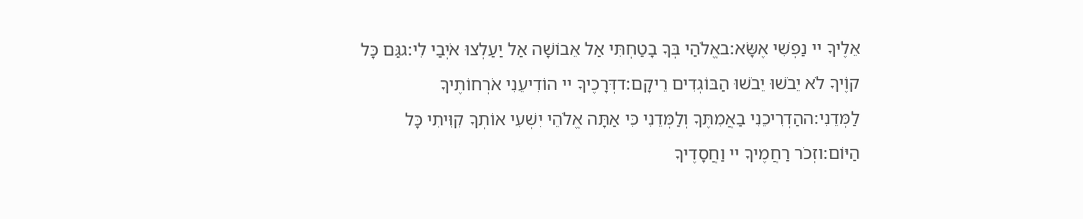אֵלֶיךָ יי נַפְשִׁי אֶשָּׂא:באֱלֹהַי בְּךָ בָטַחְתִּי אַל אֵבוֹשָׁה אַל יַעַלְצוּ אֹיְבַי לִי:גגַּם כָּל קוֶֹיךָ לֹא יֵבֹשׁוּ יֵבֹשׁוּ הַבּוֹגְדִים רֵיקָם:דדְּרָכֶיךָ יי הוֹדִיעֵנִי אֹרְחוֹתֶיךָ לַמְּדֵנִי:ההַדְרִיכֵנִי בַאֲמִתֶּךָ וְלַמְּדֵנִי כִּי אַתָּה אֱלֹהֵי יִשְׁעִי אוֹתְךָ קִוִּיתִי כָּל הַיּוֹם:וזְכֹר רַחֲמֶיךָ יי וַחֲסָדֶיךָ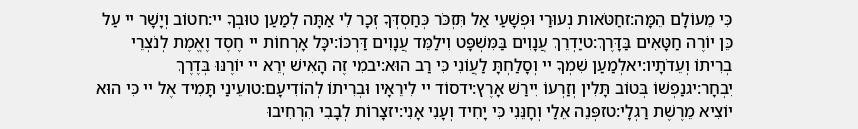כִּי מֵעוֹלָם הֵמָּה:זחַטֹּאות נְעוּרַי וּפְשָׁעַי אַל תִּזְכֹּר כְּחַסְדְּךָ זְכָר לִי אַתָּה לְמַעַן טוּבְךָ יי:חטוֹב וְיָשָׁר יי עַל כֵּן יוֹרֶה חַטָּאִים בַּדָּרֶךְ:טיַדְרֵךְ עֲנָוִים בַּמִּשְׁפָּט וִילַמֵּד עֲנָוִים דַּרְכּוֹ:יכָּל אָרְחוֹת יי חֶסֶד וֶאֱמֶת לְנֹצְרֵי בְרִיתוֹ וְעֵדֹתָיו:יאלְמַעַן שִׁמְךָ יי וְסָלַחְתָּ לַעֲוֹנִי כִּי רַב הוּא:יבמִי זֶה הָאִישׁ יְרֵא יי יוֹרֶנּוּ בְּדֶרֶךְ יִבְחָר:יגנַפְשׁוֹ בְּטוֹב תָּלִין וְזַרְעוֹ יִירַשׁ אָרֶץ:ידסוֹד יי לִירֵאָיו וּבְרִיתוֹ לְהוֹדִיעָם:טועֵינַי תָּמִיד אֶל יי כִּי הוּא יוֹצִיא מֵרֶשֶׁת רַגְלָי:טזפְּנֵה אֵלַי וְחָנֵּנִי כִּי יָחִיד וְעָנִי אָנִי:יזצָרוֹת לְבָבִי הִרְחִיבוּ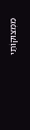מִמְּצוּקוֹתַי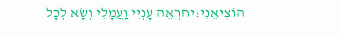הוֹצִיאֵנִי:יחרְאֵה עָנְיִי וַעֲמָלִי וְשָׂא לְכָל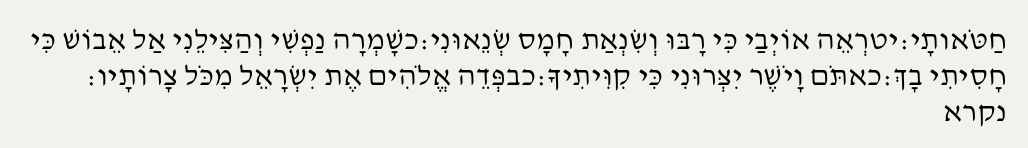חַטֹּאותָי:יטרְאֵה אוֹיְבַי כִּי רָבּוּ וְשִׂנְאַת חָמָס שְׂנֵאוּנִי:כשָׁמְרָה נַפְשִׁי וְהַצִּילֵנִי אַל אֵבוֹשׁ כִּי חָסִיתִי בָךְ:כאתֹּם וָיֹשֶׁר יִצְּרוּנִי כִּי קִוִּיתִיךָ:כבפְּדֵה אֱלֹהִים אֶת יִשְׂרָאֵל מִכֹּל צָרוֹתָיו:
נקרא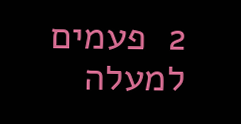2  פעמים
למעלה